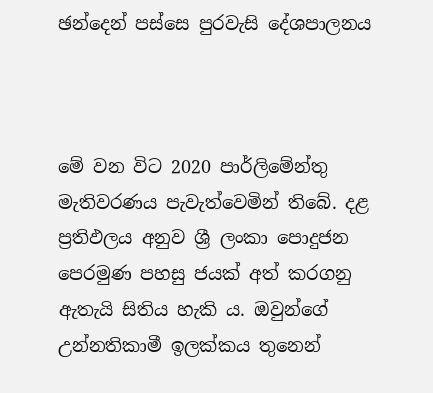ඡන්දෙන් පස්සෙ පුරවැසි දේශපාලනය



මේ වන විට 2020 පාර්ලිමේන්තු මැතිවරණය පැවැත්වෙමින් තිබේ. දළ ප්‍රතිඵලය අනුව ශ්‍රී ලංකා පොදුජන පෙරමුණ පහසු ජයක් අත් කරගනු ඇතැයි සිතිය හැකි ය. ඔවුන්ගේ උන්නතිකාමී ඉලක්කය තුනෙන්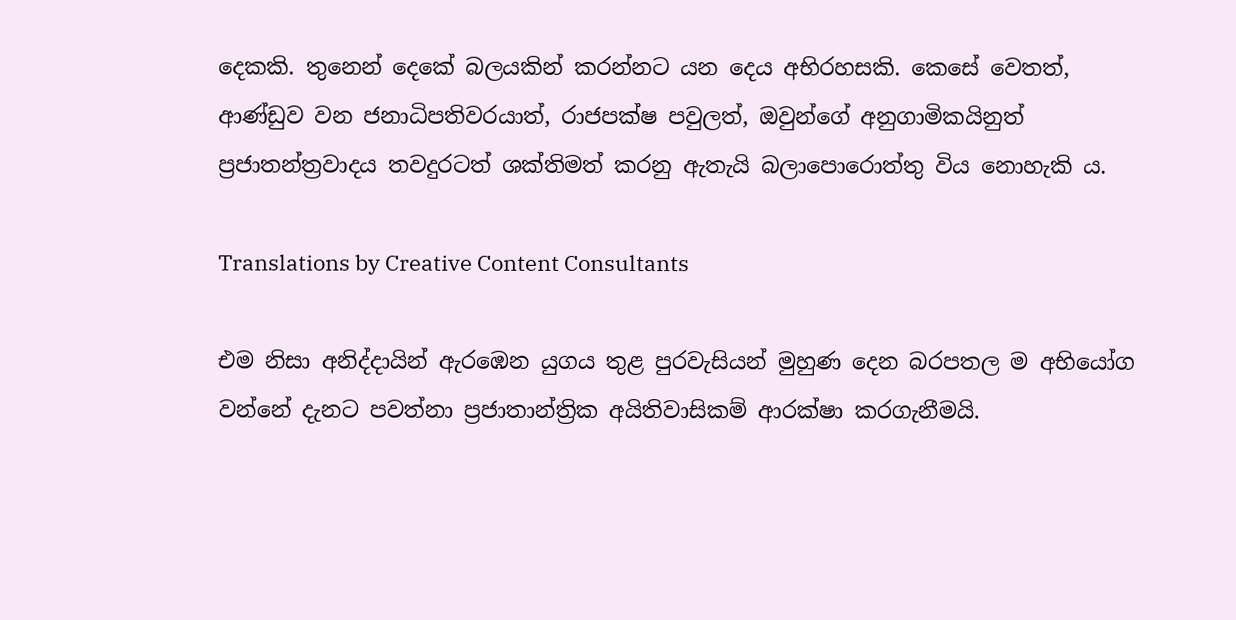දෙකකි. තුනෙන් දෙකේ බලයකින් කරන්නට යන දෙය අභිරහසකි. කෙසේ වෙතත්, ආණ්ඩුව වන ජනාධිපතිවරයාත්, රාජපක්ෂ පවුලත්, ඔවුන්ගේ අනුගාමිකයිනුත් ප්‍රජාතන්ත්‍රවාදය තවදුරටත් ශක්තිමත් කරනු ඇතැයි බලාපොරොත්තු විය නොහැකි ය.

Translations by Creative Content Consultants

එම නිසා අනිද්දායින් ඇරඹෙන යුගය තුළ පුරවැසියන් මුහුණ දෙන බරපතල ම අභියෝග වන්නේ දැනට පවත්නා ප්‍රජාතාන්ත්‍රික අයිතිවාසිකම් ආරක්ෂා කරගැනීමයි.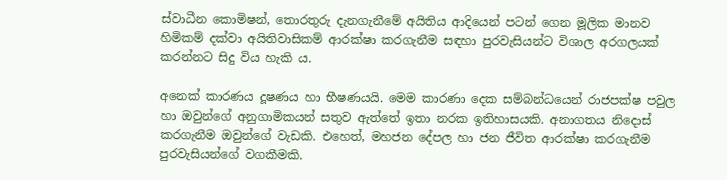ස්වාධීන කොමිෂන්, තොරතුරු දැනගැනීමේ අයිතිය ආදියෙන් පටන් ගෙන මූලික මානව හිමිකම් දක්වා අයිතිවාසිකම් ආරක්ෂා කරගැනීම සඳහා පුරවැසියන්ට විශාල අරගලයක් කරන්නට සිදු විය හැකි ය.

අනෙක් කාරණය දූෂණය හා භීෂණයයි. මෙම කාරණා දෙක සම්බන්ධයෙන් රාජපක්ෂ පවුල හා ඔවුන්ගේ අනුගාමිකයන් සතුව ඇත්තේ ඉතා නරක ඉතිහාසයකි. අනාගතය නිදොස් කරගැනීම ඔවුන්ගේ වැඩකි. එහෙත්, මහජන දේපල හා ජන ජීවිත ආරක්ෂා කරගැනීම පුරවැසියන්ගේ වගකීමකි.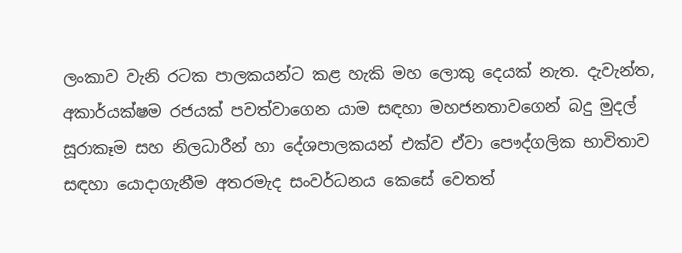ලංකාව වැනි රටක පාලකයන්ට කළ හැකි මහ ලොකු දෙයක් නැත. දැවැන්ත, අකාර්යක්ෂම රජයක් පවත්වාගෙන යාම සඳහා මහජනතාවගෙන් බදු මුදල් සූරාකෑම සහ නිලධාරීන් හා දේශපාලකයන් එක්ව ඒවා පෞද්ගලික භාවිතාව සඳහා යොදාගැනීම අතරමැද සංවර්ධනය කෙසේ වෙතත්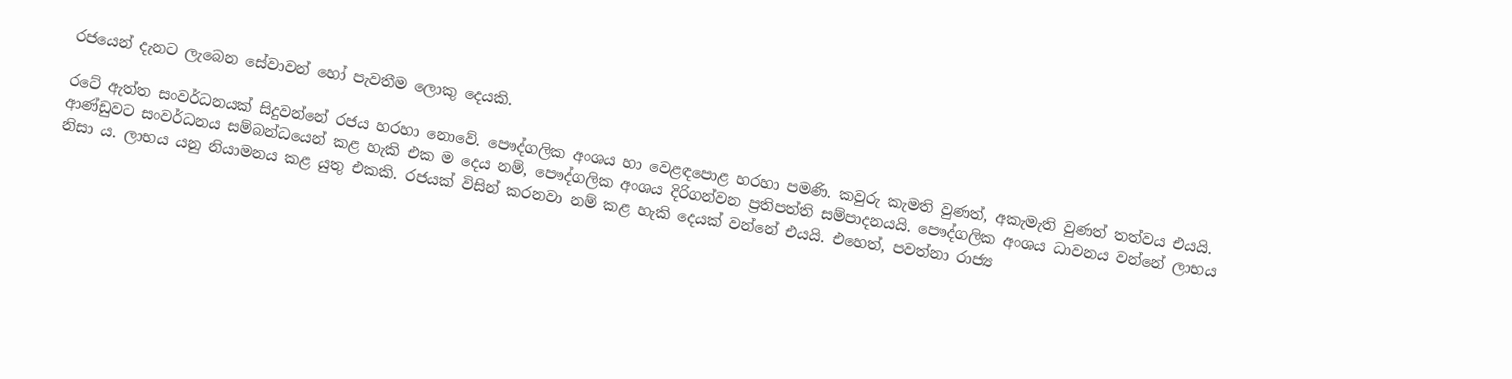රජයෙන් දැනට ලැබෙන සේවාවන් හෝ පැවතීම ලොකු දෙයකි.

රටේ ඇත්ත සංවර්ධනයක් සිදුවන්නේ රජය හරහා නොවේ. පෞද්ගලික අංශය හා වෙළඳපොළ හරහා පමණි. කවුරු කැමති වුණත්, අකැමැති වුණත් තත්වය එයයි. ආණ්ඩුවට සංවර්ධනය සම්බන්ධයෙන් කළ හැකි එක ම දෙය නම්, පෞද්ගලික අංශය දිරිගන්වන ප්‍රතිපත්ති සම්පාදනයයි. පෞද්ගලික අංශය ධාවනය වන්නේ ලාභය නිසා ය. ලාභය යනු නියාමනය කළ යුතු එකකි. රජයක් විසින් කරනවා නම් කළ හැකි දෙයක් වන්නේ එයයි. එහෙත්, පවත්නා රාජ්‍ය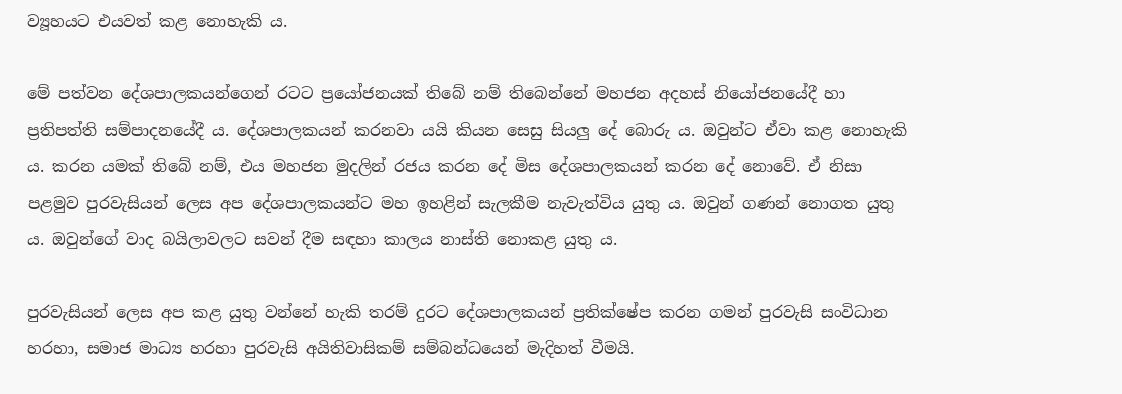ව්‍යූහයට එයවත් කළ නොහැකි ය.

මේ පත්වන දේශපාලකයන්ගෙන් රටට ප්‍රයෝජනයක් තිබේ නම් තිබෙන්නේ මහජන අදහස් නියෝජනයේදී හා ප්‍රතිපත්ති සම්පාදනයේදී ය. දේශපාලකයන් කරනවා යයි කියන සෙසු සියලු දේ බොරු ය. ඔවුන්ට ඒවා කළ නොහැකි ය. කරන යමක් තිබේ නම්, එය මහජන මුදලින් රජය කරන දේ මිස දේශපාලකයන් කරන දේ නොවේ. ඒ නිසා පළමුව පුරවැසියන් ලෙස අප දේශපාලකයන්ට මහ ඉහළින් සැලකීම නැවැත්විය යුතු ය. ඔවුන් ගණන් නොගත යුතු ය. ඔවුන්ගේ වාද බයිලාවලට සවන් දීම සඳහා කාලය නාස්ති නොකළ යුතු ය.

පුරවැසියන් ලෙස අප කළ යුතු වන්නේ හැකි තරම් දුරට දේශපාලකයන් ප්‍රතික්ෂේප කරන ගමන් පුරවැසි සංවිධාන හරහා, සමාජ මාධ්‍ය හරහා පුරවැසි අයිතිවාසිකම් සම්බන්ධයෙන් මැදිහත් වීමයි.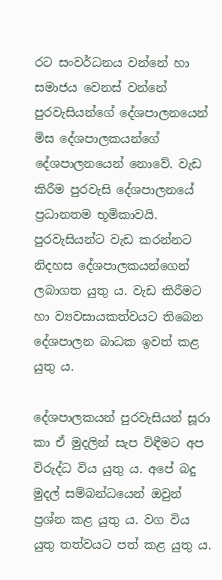රට සංවර්ධනය වන්නේ හා සමාජය වෙනස් වන්නේ පුරවැසියන්ගේ දේශපාලනයෙන් මිස දේශපාලකයන්ගේ දේශපාලනයෙන් නොවේ. වැඩ කිරීම පුරවැසි දේශපාලනයේ ප්‍රධානතම භූමිකාවයි. පුරවැසියන්ට වැඩ කරන්නට නිදහස දේශපාලකයන්ගෙන් ලබාගත යුතු ය. වැඩ කිරීමට හා ව්‍යවසායකත්වයට තිබෙන දේශපාලන බාධක ඉවත් කළ යුතු ය.

දේශපාලකයන් පුරවැසියන් සූරා කා ඒ මුදලින් සැප විඳීමට අප විරුද්ධ විය යුතු ය. අපේ බදු මුදල් සම්බන්ධයෙන් ඔවුන් ප්‍රශ්න කළ යුතු ය. වග විය යුතු තත්වයට පත් කළ යුතු ය.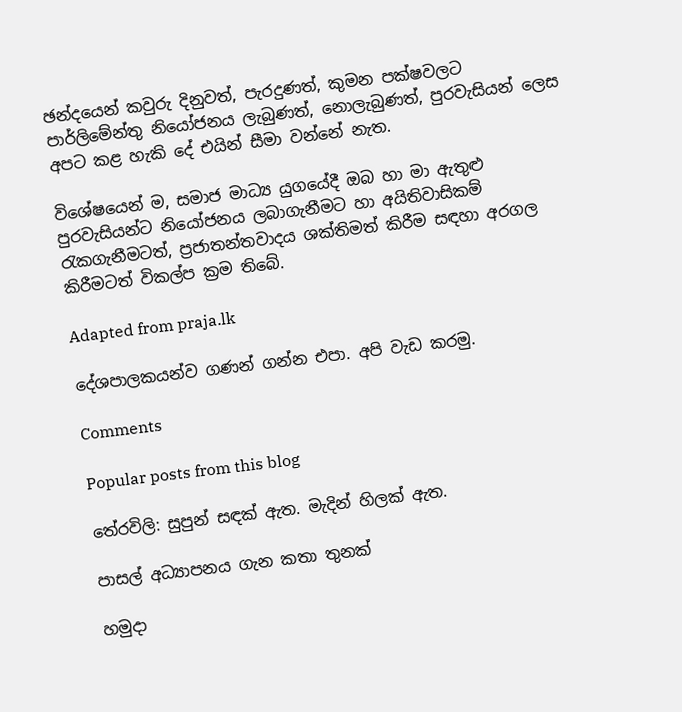ඡන්දයෙන් කවුරු දිනුවත්, පැරදුණත්, කුමන පක්ෂවලට පාර්ලිමේන්තු නියෝජනය ලැබුණත්, නොලැබුණත්, පුරවැසියන් ලෙස අපට කළ හැකි දේ එයින් සීමා වන්නේ නැත.

විශේෂයෙන් ම, සමාජ මාධ්‍ය යුගයේදී ඔබ හා මා ඇතුළු පුරවැසියන්ට නියෝජනය ලබාගැනීමට හා අයිතිවාසිකම් රැකගැනීමටත්, ප්‍රජාතන්තවාදය ශක්තිමත් කිරීම සඳහා අරගල කිරීමටත් විකල්ප ක්‍රම තිබේ.

Adapted from praja.lk

දේශපාලකයන්ව ගණන් ගන්න එපා. අපි වැඩ කරමු.

Comments

Popular posts from this blog

තේරවිලි: සුපුන් සඳක් ඇත. මැදින් හිලක් ඇත.

පාසල් අධ්‍යාපනය ගැන කතා තුනක්

හමුදා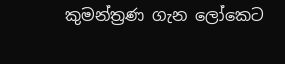කුමන්ත්‍රණ ගැන ලෝකෙට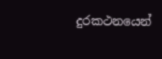දුරකථනයෙන්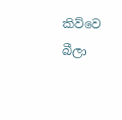කිව්වෙ බීලා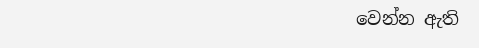වෙන්න ඇති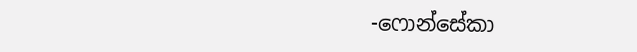-ෆොන්සේකා